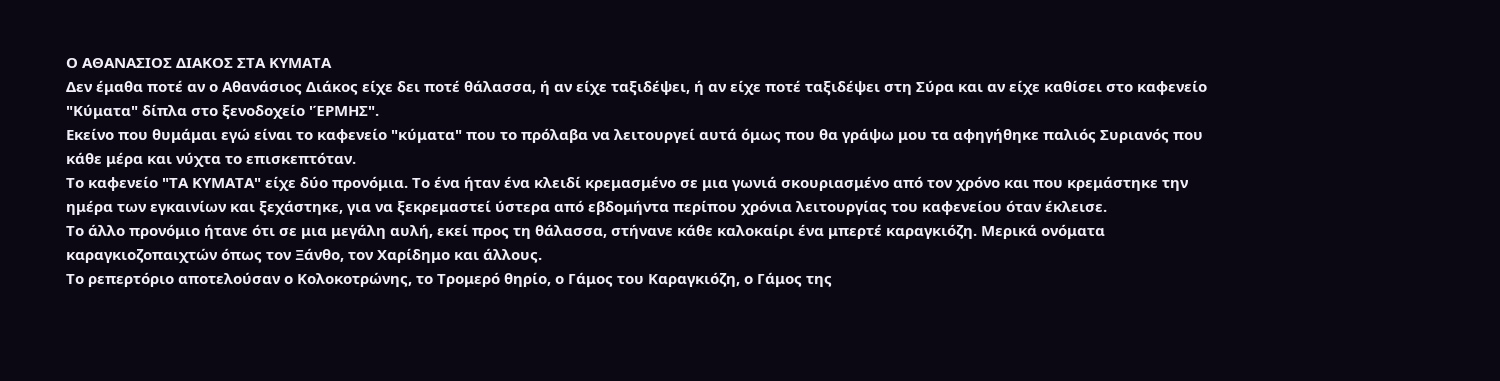Ο ΑΘΑΝΑΣΙΟΣ ΔΙΑΚΟΣ ΣΤΑ ΚΥΜΑΤΑ
Δεν έμαθα ποτέ αν ο Αθανάσιος Διάκος είχε δει ποτέ θάλασσα, ή αν είχε ταξιδέψει, ή αν είχε ποτέ ταξιδέψει στη Σύρα και αν είχε καθίσει στο καφενείο "Κύματα" δίπλα στο ξενοδοχείο 'ΈΡΜΗΣ".
Εκείνο που θυμάμαι εγώ είναι το καφενείο "κύματα" που το πρόλαβα να λειτουργεί αυτά όμως που θα γράψω μου τα αφηγήθηκε παλιός Συριανός που κάθε μέρα και νύχτα το επισκεπτόταν.
Το καφενείο "ΤΑ ΚΥΜΑΤΑ" είχε δύο προνόμια. Το ένα ήταν ένα κλειδί κρεμασμένο σε μια γωνιά σκουριασμένο από τον χρόνο και που κρεμάστηκε την ημέρα των εγκαινίων και ξεχάστηκε, για να ξεκρεμαστεί ύστερα από εβδομήντα περίπου χρόνια λειτουργίας του καφενείου όταν έκλεισε.
Το άλλο προνόμιο ήτανε ότι σε μια μεγάλη αυλή, εκεί προς τη θάλασσα, στήνανε κάθε καλοκαίρι ένα μπερτέ καραγκιόζη. Μερικά ονόματα καραγκιοζοπαιχτών όπως τον Ξάνθο, τον Χαρίδημο και άλλους.
Το ρεπερτόριο αποτελούσαν ο Κολοκοτρώνης, το Τρομερό θηρίο, ο Γάμος του Καραγκιόζη, ο Γάμος της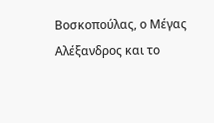Βοσκοπούλας, ο Μέγας Αλέξανδρος και το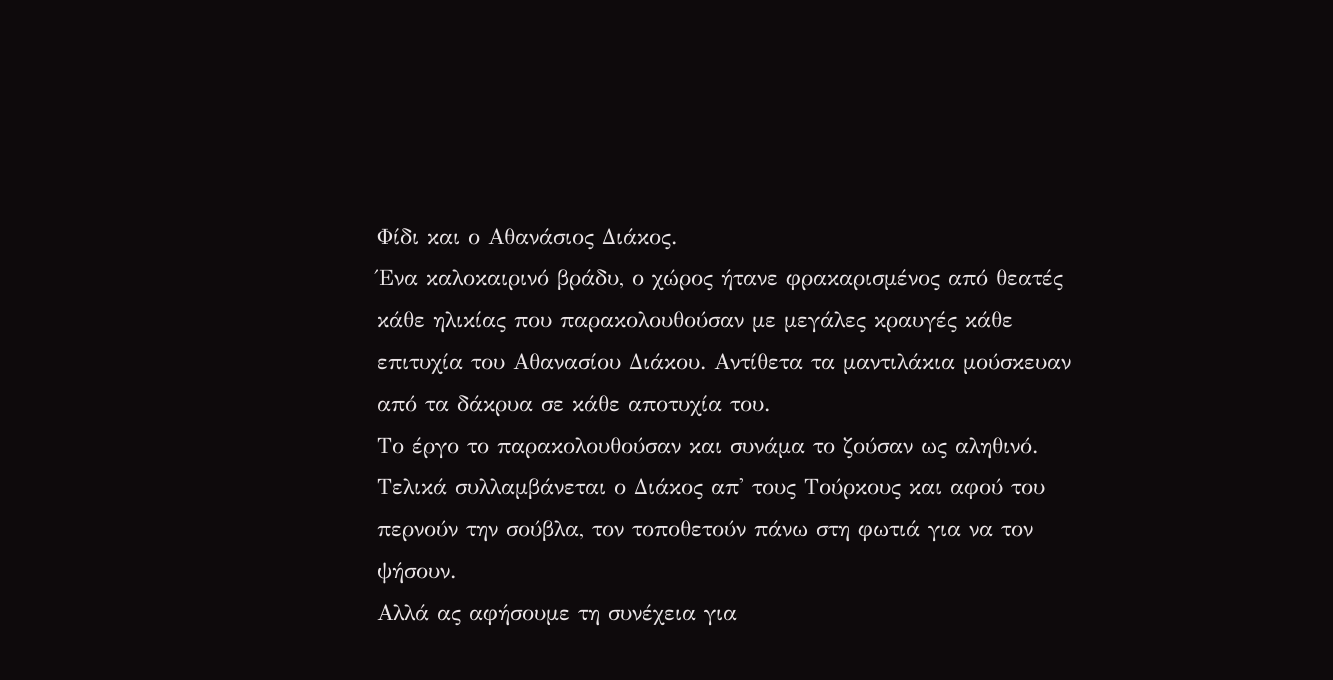Φίδι και ο Αθανάσιος Διάκος.
Ένα καλοκαιρινό βράδυ, ο χώρος ήτανε φρακαρισμένος από θεατές κάθε ηλικίας που παρακολουθούσαν με μεγάλες κραυγές κάθε επιτυχία του Αθανασίου Διάκου. Αντίθετα τα μαντιλάκια μούσκευαν από τα δάκρυα σε κάθε αποτυχία του.
Το έργο το παρακολουθούσαν και συνάμα το ζούσαν ως αληθινό. Τελικά συλλαμβάνεται ο Διάκος απ' τους Τούρκους και αφού του περνούν την σούβλα, τον τοποθετούν πάνω στη φωτιά για να τον ψήσουν.
Αλλά ας αφήσουμε τη συνέχεια για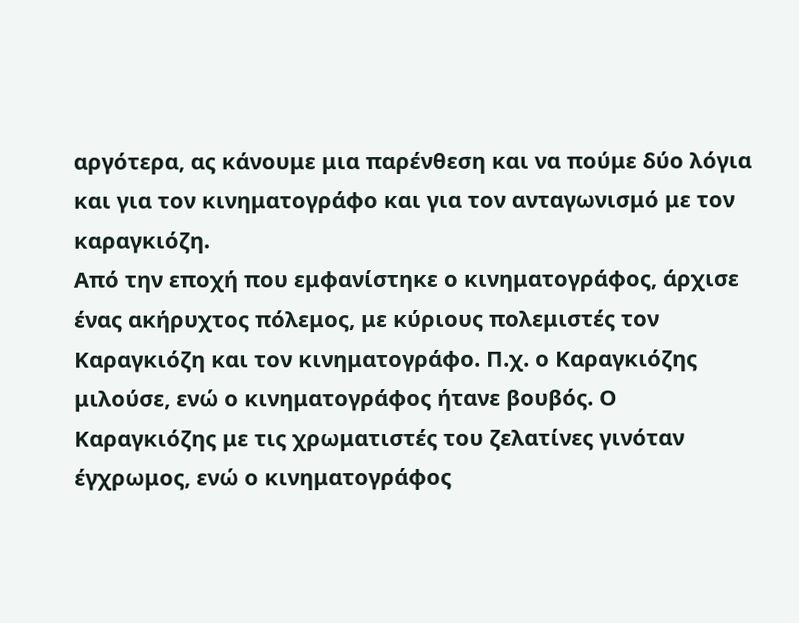αργότερα, ας κάνουμε μια παρένθεση και να πούμε δύο λόγια και για τον κινηματογράφο και για τον ανταγωνισμό με τον καραγκιόζη.
Από την εποχή που εμφανίστηκε ο κινηματογράφος, άρχισε ένας ακήρυχτος πόλεμος, με κύριους πολεμιστές τον Καραγκιόζη και τον κινηματογράφο. Π.χ. ο Καραγκιόζης μιλούσε, ενώ ο κινηματογράφος ήτανε βουβός. Ο Καραγκιόζης με τις χρωματιστές του ζελατίνες γινόταν έγχρωμος, ενώ ο κινηματογράφος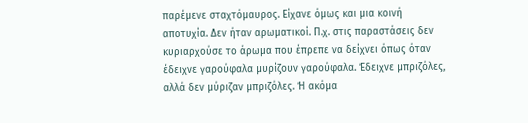παρέμενε σταχτόμαυρος. Είχανε όμως και μια κοινή αποτυχία. Δεν ήταν αρωματικοί. Π.χ. στις παραστάσεις δεν κυριαρχούσε το άρωμα που έπρεπε να δείχνει όπως όταν έδειχνε γαρούφαλα μυρίζουν γαρούφαλα. Έδειχνε μπριζόλες, αλλά δεν μύριζαν μπριζόλες. Ή ακόμα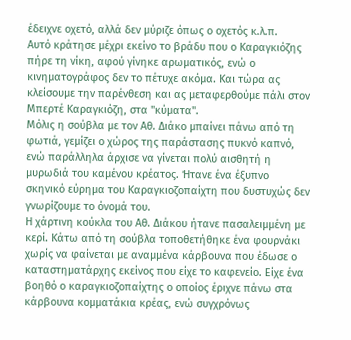έδειχνε οχετό, αλλά δεν μύριζε όπως ο οχετός κ.λ.π.
Αυτό κράτησε μέχρι εκείνο το βράδυ που ο Καραγκιόζης πήρε τη νίκη, αφού γίνηκε αρωματικός, ενώ ο κινηματογράφος δεν το πέτυχε ακόμα. Και τώρα ας κλείσουμε την παρένθεση και ας μεταφερθούμε πάλι στον Μπερτέ Καραγκιόζη, στα "κύματα".
Μόλις η σούβλα με τον Αθ. Διάκο μπαίνει πάνω από τη φωτιά, γεμίζει ο χώρος της παράστασης πυκνό καπνό, ενώ παράλληλα άρχισε να γίνεται πολύ αισθητή η μυρωδιά του καμένου κρέατος. Ήτανε ένα έξυπνο σκηνικό εύρημα του Καραγκιοζοπαίχτη που δυστυχώς δεν γνωρίζουμε το όνομά του.
Η χάρτινη κούκλα του Αθ. Διάκου ήτανε πασαλειμμένη με κερί. Κάτω από τη σούβλα τοποθετήθηκε ένα φουρνάκι χωρίς να φαίνεται με αναμμένα κάρβουνα που έδωσε ο καταστηματάρχης εκείνος που είχε το καφενείο. Είχε ένα βοηθό ο καραγκιοζοπαίχτης ο οποίος έριχνε πάνω στα κάρβουνα κομματάκια κρέας, ενώ συγχρόνως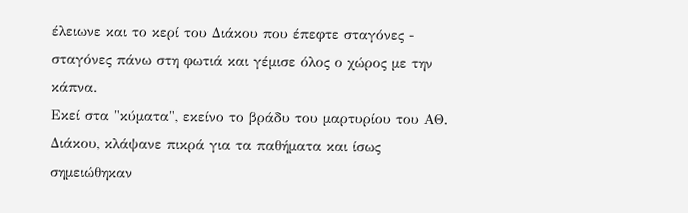έλειωνε και το κερί του Διάκου που έπεφτε σταγόνες - σταγόνες πάνω στη φωτιά και γέμισε όλος ο χώρος με την κάπνα.
Εκεί στα "κύματα", εκείνο το βράδυ του μαρτυρίου του ΑΘ. Διάκου, κλάψανε πικρά για τα παθήματα και ίσως σημειώθηκαν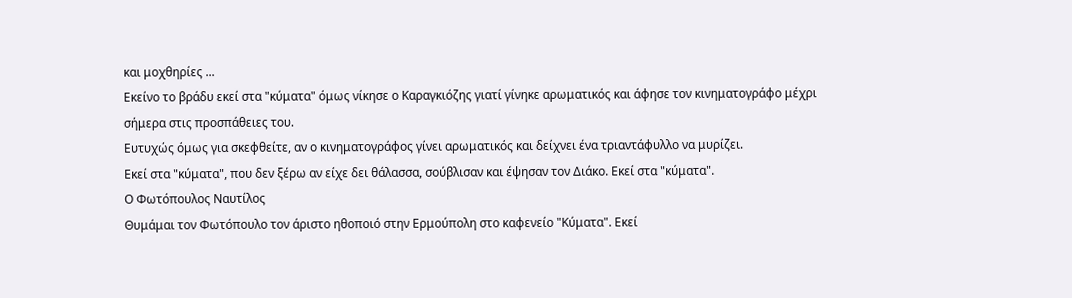και μοχθηρίες ...
Εκείνο το βράδυ εκεί στα "κύματα" όμως νίκησε ο Καραγκιόζης γιατί γίνηκε αρωματικός και άφησε τον κινηματογράφο μέχρι σήμερα στις προσπάθειες του.
Ευτυχώς όμως για σκεφθείτε, αν ο κινηματογράφος γίνει αρωματικός και δείχνει ένα τριαντάφυλλο να μυρίζει.
Εκεί στα "κύματα", που δεν ξέρω αν είχε δει θάλασσα, σούβλισαν και έψησαν τον Διάκο. Εκεί στα "κύματα".
Ο Φωτόπουλος Ναυτίλος
Θυμάμαι τον Φωτόπουλο τον άριστο ηθοποιό στην Ερμούπολη στο καφενείο "Κύματα". Εκεί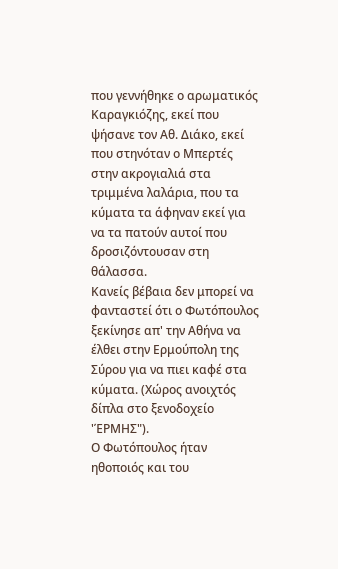που γεννήθηκε ο αρωματικός Καραγκιόζης, εκεί που ψήσανε τον Αθ. Διάκο, εκεί που στηνόταν ο Μπερτές στην ακρογιαλιά στα τριμμένα λαλάρια, που τα κύματα τα άφηναν εκεί για να τα πατούν αυτοί που δροσιζόντουσαν στη θάλασσα.
Κανείς βέβαια δεν μπορεί να φανταστεί ότι ο Φωτόπουλος ξεκίνησε απ' την Αθήνα να έλθει στην Ερμούπολη της Σύρου για να πιει καφέ στα κύματα. (Χώρος ανοιχτός δίπλα στο ξενοδοχείο 'ΈΡΜΗΣ").
Ο Φωτόπουλος ήταν ηθοποιός και του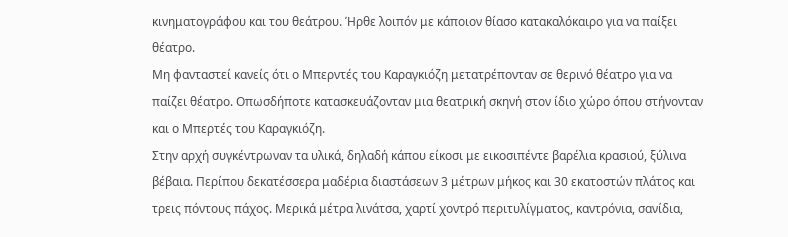κινηματογράφου και του θεάτρου. Ήρθε λοιπόν με κάποιον θίασο κατακαλόκαιρο για να παίξει θέατρο.
Μη φανταστεί κανείς ότι ο Μπερντές του Καραγκιόζη μετατρέπονταν σε θερινό θέατρο για να παίζει θέατρο. Οπωσδήποτε κατασκευάζονταν μια θεατρική σκηνή στον ίδιο χώρο όπου στήνονταν και ο Μπερτές του Καραγκιόζη.
Στην αρχή συγκέντρωναν τα υλικά, δηλαδή κάπου είκοσι με εικοσιπέντε βαρέλια κρασιού, ξύλινα βέβαια. Περίπου δεκατέσσερα μαδέρια διαστάσεων 3 μέτρων μήκος και 30 εκατοστών πλάτος και τρεις πόντους πάχος. Μερικά μέτρα λινάτσα, χαρτί χοντρό περιτυλίγματος, καντρόνια, σανίδια,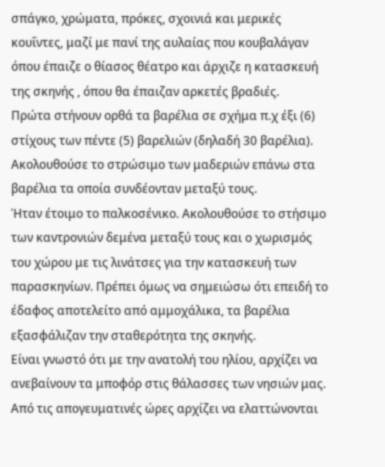σπάγκο, χρώματα, πρόκες, σχοινιά και μερικές κουΐντες, μαζί με πανί της αυλαίας που κουβαλάγαν όπου έπαιζε ο θίασος θέατρο και άρχιζε η κατασκευή της σκηνής , όπου θα έπαιζαν αρκετές βραδιές.
Πρώτα στήνουν ορθά τα βαρέλια σε σχήμα π.χ έξι (6) στίχους των πέντε (5) βαρελιών (δηλαδή 30 βαρέλια). Ακολουθούσε το στρώσιμο των μαδεριών επάνω στα βαρέλια τα οποία συνδέονταν μεταξύ τους.
Ήταν έτοιμο το παλκοσένικο. Ακολουθούσε το στήσιμο των καντρονιών δεμένα μεταξύ τους και ο χωρισμός του χώρου με τις λινάτσες για την κατασκευή των παρασκηνίων. Πρέπει όμως να σημειώσω ότι επειδή το έδαφος αποτελείτο από αμμοχάλικα, τα βαρέλια εξασφάλιζαν την σταθερότητα της σκηνής.
Είναι γνωστό ότι με την ανατολή του ηλίου, αρχίζει να ανεβαίνουν τα μποφόρ στις θάλασσες των νησιών μας. Από τις απογευματινές ώρες αρχίζει να ελαττώνονται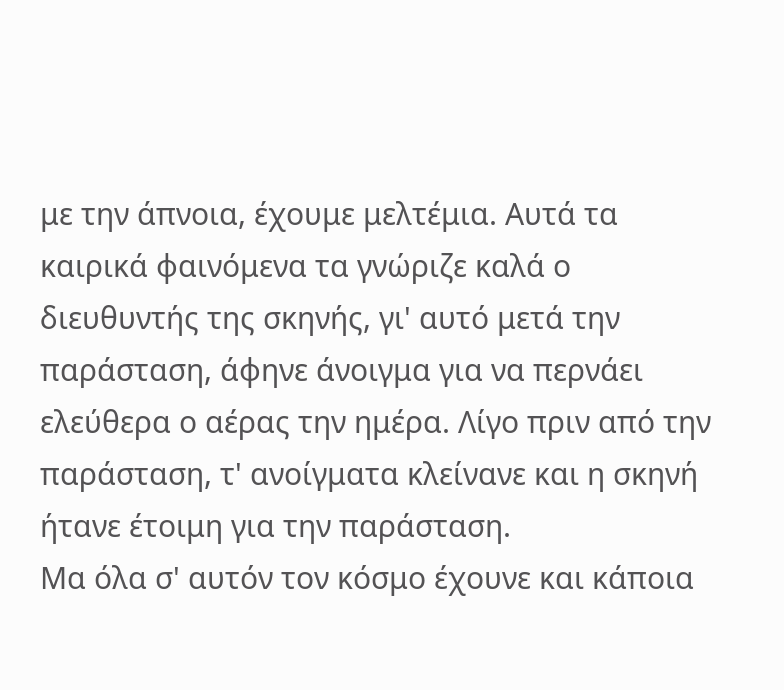με την άπνοια, έχουμε μελτέμια. Αυτά τα καιρικά φαινόμενα τα γνώριζε καλά ο διευθυντής της σκηνής, γι' αυτό μετά την παράσταση, άφηνε άνοιγμα για να περνάει ελεύθερα ο αέρας την ημέρα. Λίγο πριν από την παράσταση, τ' ανοίγματα κλείνανε και η σκηνή ήτανε έτοιμη για την παράσταση.
Μα όλα σ' αυτόν τον κόσμο έχουνε και κάποια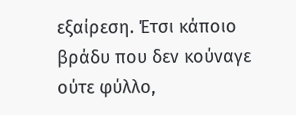εξαίρεση. Έτσι κάποιο βράδυ που δεν κούναγε ούτε φύλλο,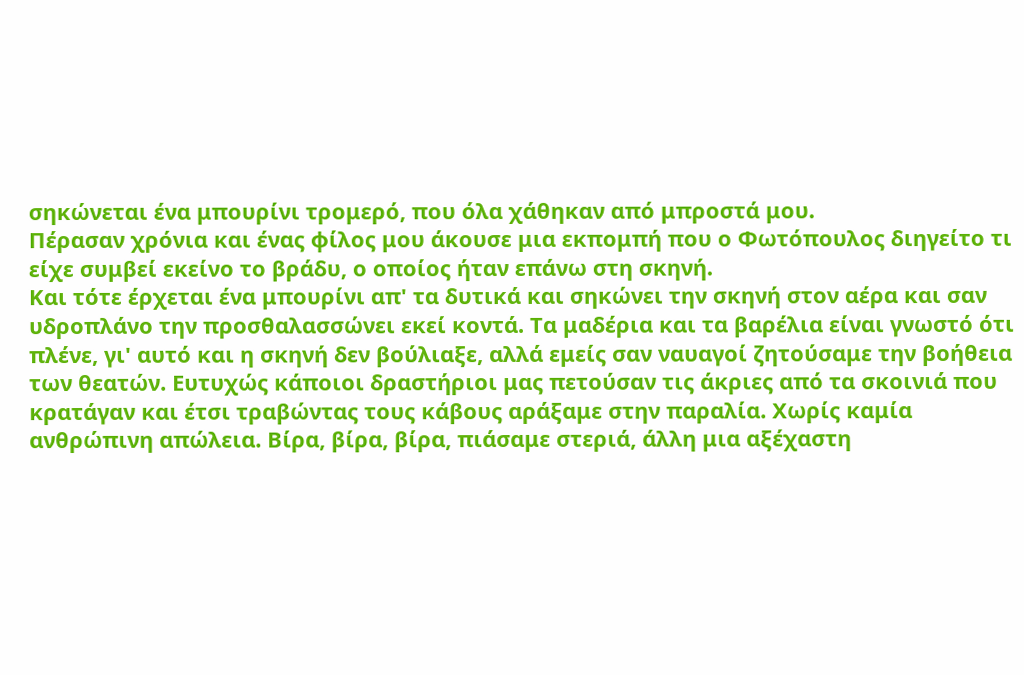σηκώνεται ένα μπουρίνι τρομερό, που όλα χάθηκαν από μπροστά μου.
Πέρασαν χρόνια και ένας φίλος μου άκουσε μια εκπομπή που ο Φωτόπουλος διηγείτο τι είχε συμβεί εκείνο το βράδυ, ο οποίος ήταν επάνω στη σκηνή.
Και τότε έρχεται ένα μπουρίνι απ' τα δυτικά και σηκώνει την σκηνή στον αέρα και σαν υδροπλάνο την προσθαλασσώνει εκεί κοντά. Τα μαδέρια και τα βαρέλια είναι γνωστό ότι πλένε, γι' αυτό και η σκηνή δεν βούλιαξε, αλλά εμείς σαν ναυαγοί ζητούσαμε την βοήθεια των θεατών. Ευτυχώς κάποιοι δραστήριοι μας πετούσαν τις άκριες από τα σκοινιά που κρατάγαν και έτσι τραβώντας τους κάβους αράξαμε στην παραλία. Χωρίς καμία ανθρώπινη απώλεια. Βίρα, βίρα, βίρα, πιάσαμε στεριά, άλλη μια αξέχαστη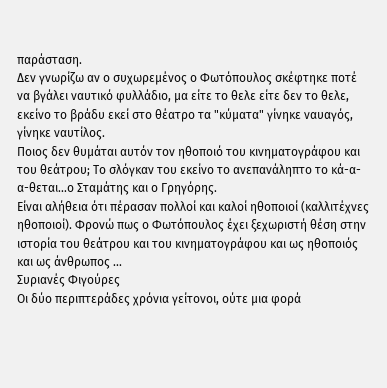παράσταση.
Δεν γνωρίζω αν ο συχωρεμένος ο Φωτόπουλος σκέφτηκε ποτέ να βγάλει ναυτικό φυλλάδιο, μα είτε το θελε είτε δεν το θελε, εκείνο το βράδυ εκεί στο θέατρο τα "κύματα" γίνηκε ναυαγός, γίνηκε ναυτίλος.
Ποιος δεν θυμάται αυτόν τον ηθοποιό του κινηματογράφου και του θεάτρου; Το σλόγκαν του εκείνο το ανεπανάληπτο το κά-α-α-θεται...ο Σταμάτης και ο Γρηγόρης.
Είναι αλήθεια ότι πέρασαν πολλοί και καλοί ηθοποιοί (καλλιτέχνες ηθοποιοί). Φρονώ πως ο Φωτόπουλος έχει ξεχωριστή θέση στην ιστορία του θεάτρου και του κινηματογράφου και ως ηθοποιός και ως άνθρωπος ...
Συριανές Φιγούρες
Οι δύο περιπτεράδες χρόνια γείτονοι, ούτε μια φορά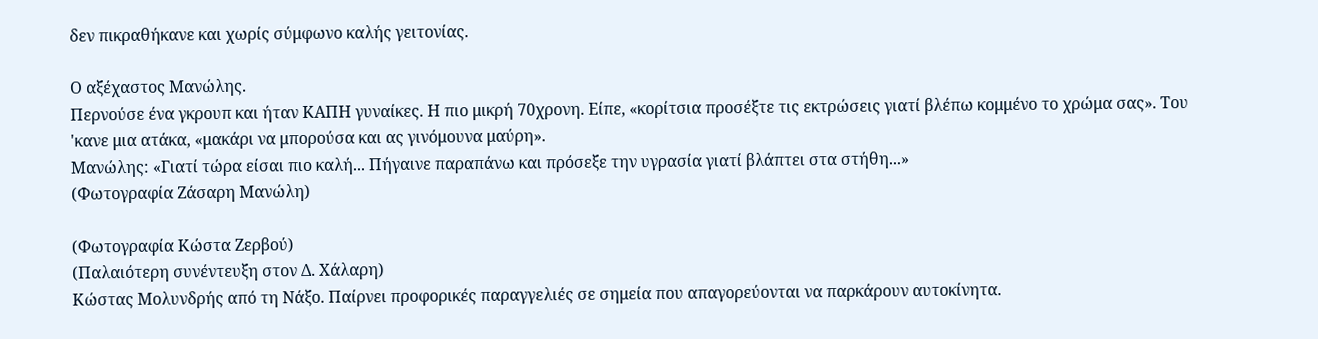δεν πικραθήκανε και χωρίς σύμφωνο καλής γειτονίας.

Ο αξέχαστος Μανώλης.
Περνούσε ένα γκρουπ και ήταν ΚΑΠΗ γυναίκες. Η πιο μικρή 70χρονη. Είπε, «κορίτσια προσέξτε τις εκτρώσεις γιατί βλέπω κομμένο το χρώμα σας». Του 'κανε μια ατάκα, «μακάρι να μπορούσα και ας γινόμουνα μαύρη».
Μανώλης: «Γιατί τώρα είσαι πιο καλή... Πήγαινε παραπάνω και πρόσεξε την υγρασία γιατί βλάπτει στα στήθη...»
(Φωτογραφία Ζάσαρη Μανώλη)

(Φωτογραφία Κώστα Ζερβού)
(Παλαιότερη συνέντευξη στον Δ. Χάλαρη)
Κώστας Μολυνδρής από τη Νάξο. Παίρνει προφορικές παραγγελιές σε σημεία που απαγορεύονται να παρκάρουν αυτοκίνητα.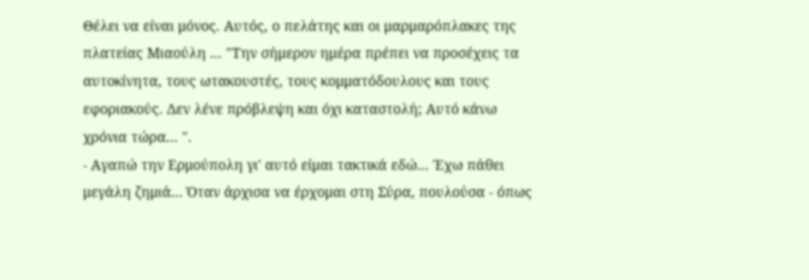Θέλει να είναι μόνος. Αυτός, ο πελάτης και οι μαρμαρόπλακες της πλατείας Μιαούλη ... "Την σήμερον ημέρα πρέπει να προσέχεις τα αυτοκίνητα, τους ωτακουστές, τους κομματόδουλους και τους εφοριακούς. Δεν λένε πρόβλεψη και όχι καταστολή; Αυτό κάνω χρόνια τώρα... ".
- Αγαπώ την Ερμούπολη γι' αυτό είμαι τακτικά εδώ... Έχω πάθει μεγάλη ζημιά... Όταν άρχισα να έρχομαι στη Σύρα, πουλούσα - όπως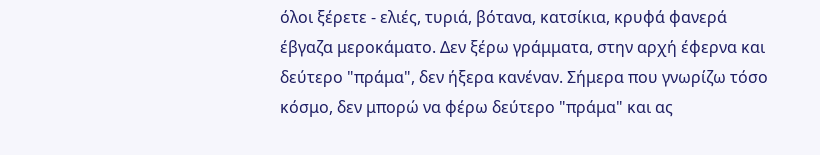όλοι ξέρετε - ελιές, τυριά, βότανα, κατσίκια, κρυφά φανερά έβγαζα μεροκάματο. Δεν ξέρω γράμματα, στην αρχή έφερνα και δεύτερο "πράμα", δεν ήξερα κανέναν. Σήμερα που γνωρίζω τόσο κόσμο, δεν μπορώ να φέρω δεύτερο "πράμα" και ας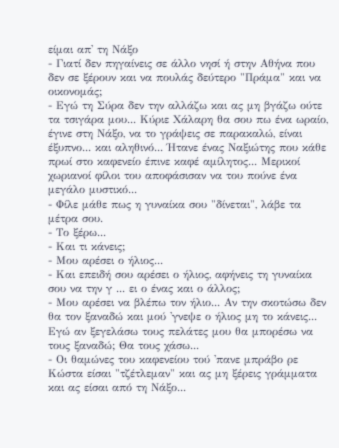είμαι απ' τη Νάξο
- Γιατί δεν πηγαίνεις σε άλλο νησί ή στην Αθήνα που δεν σε ξέρουν και να πουλάς δεύτερο "Πράμα" και να οικονομάς;
- Εγώ τη Σύρα δεν την αλλάζω και ας μη βγάζω ούτε τα τσιγάρα μου... Κύριε Χάλαρη θα σου πω ένα ωραίο, έγινε στη Νάξο, να το γράψεις σε παρακαλώ, είναι έξυπνο... και αληθινό... Ήτανε ένας Ναξιώτης που κάθε πρωί στο καφενείο έπινε καφέ αμίλητος... Μερικοί χωριανοί φίλοι του αποφάσισαν να του πούνε ένα μεγάλο μυστικό...
- Φίλε μάθε πως η γυναίκα σου "δίνεται", λάβε τα μέτρα σου.
- Το ξέρω...
- Και τι κάνεις;
- Μου αρέσει ο ήλιος...
- Και επειδή σου αρέσει ο ήλιος, αφήνεις τη γυναίκα σου να την γ ... ει ο ένας και ο άλλος;
- Μου αρέσει να βλέπω τον ήλιο... Αν την σκοτώσω δεν θα τον ξαναδώ και μού 'γνεψε ο ήλιος μη το κάνεις... Εγώ αν ξεγελάσω τους πελάτες μου θα μπορέσω να τους ξαναδώ; Θα τους χάσω...
- Οι θαμώνες του καφενείου τού 'πανε μπράβο ρε Κώστα είσαι "τζέτλεμαν" και ας μη ξέρεις γράμματα και ας είσαι από τη Νάξο...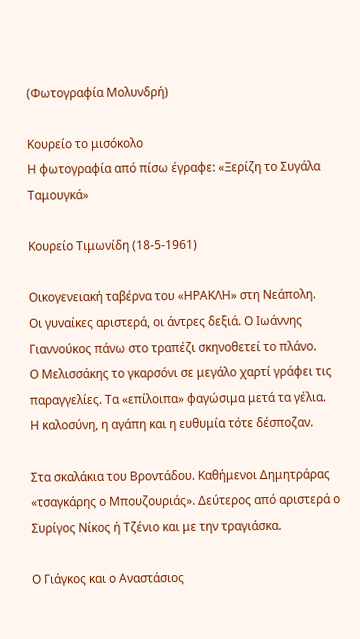(Φωτογραφία Μολυνδρή)

Κουρείο το μισόκολο
Η φωτογραφία από πίσω έγραφε: «Ξερίζη το Συγάλα Ταμουγκά»

Κουρείο Τιμωνίδη (18-5-1961)

Οικογενειακή ταβέρνα του «ΗΡΑΚΛΗ» στη Νεάπολη.
Οι γυναίκες αριστερά, οι άντρες δεξιά. Ο Ιωάννης Γιαννούκος πάνω στο τραπέζι σκηνοθετεί το πλάνο.
Ο Μελισσάκης το γκαρσόνι σε μεγάλο χαρτί γράφει τις παραγγελίες. Τα «επίλοιπα» φαγώσιμα μετά τα γέλια.
Η καλοσύνη, η αγάπη και η ευθυμία τότε δέσποζαν.

Στα σκαλάκια του Βροντάδου. Καθήμενοι Δημητράρας «τσαγκάρης ο Μπουζουριάς». Δεύτερος από αριστερά ο Συρίγος Νίκος ή Τζένιο και με την τραγιάσκα.

Ο Γιάγκος και ο Αναστάσιος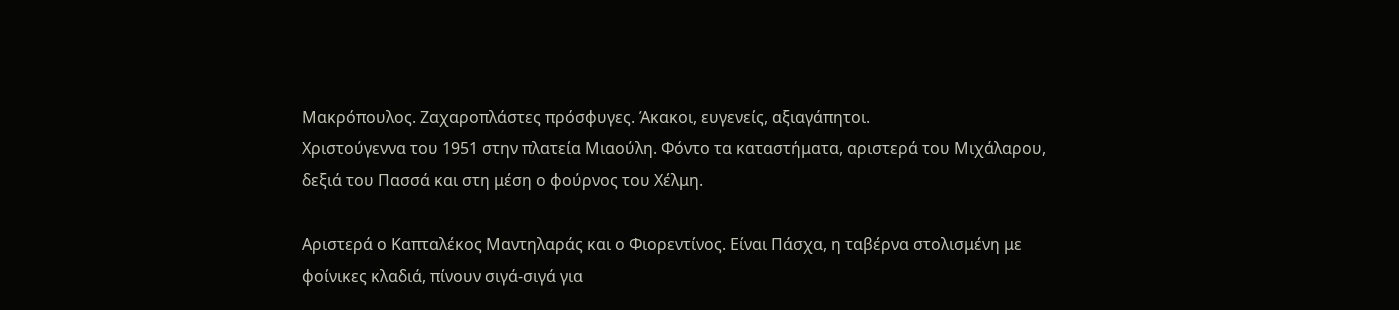Μακρόπουλος. Ζαχαροπλάστες πρόσφυγες. Άκακοι, ευγενείς, αξιαγάπητοι.
Χριστούγεννα του 1951 στην πλατεία Μιαούλη. Φόντο τα καταστήματα, αριστερά του Μιχάλαρου, δεξιά του Πασσά και στη μέση ο φούρνος του Χέλμη.

Αριστερά ο Καπταλέκος Μαντηλαράς και ο Φιορεντίνος. Είναι Πάσχα, η ταβέρνα στολισμένη με φοίνικες κλαδιά, πίνουν σιγά-σιγά για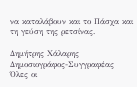να καταλάβουν και το Πάσχα και τη γεύση της ρετσίνας.

Δημήτρης Χάλαρης
Δημοσιογράφος-Συγγραφέας
Όλες οι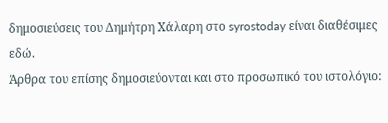δημοσιεύσεις του Δημήτρη Χάλαρη στο syrostoday είναι διαθέσιμες εδώ.
Άρθρα του επίσης δημοσιεύονται και στο προσωπικό του ιστολόγιο: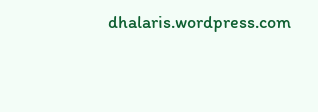dhalaris.wordpress.com